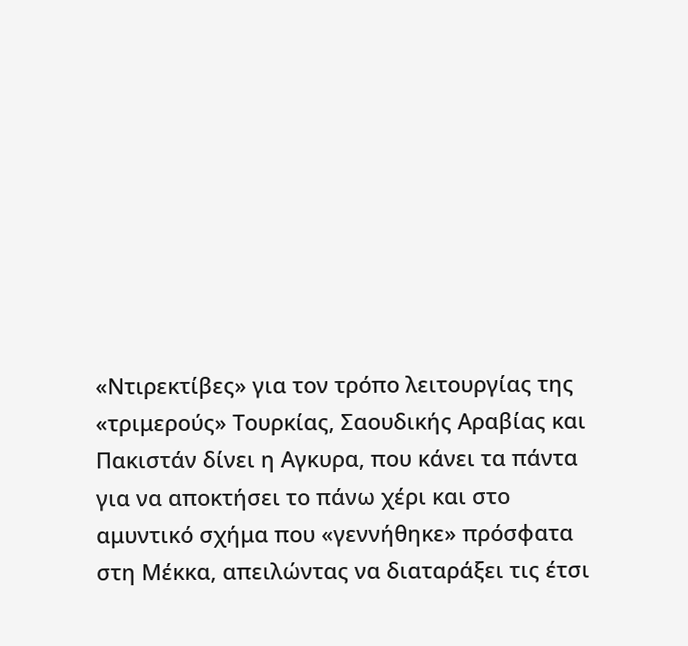«Ντιρεκτίβες» για τον τρόπο λειτουργίας της «τριμερούς» Τουρκίας, Σαουδικής Αραβίας και Πακιστάν δίνει η Αγκυρα, που κάνει τα πάντα για να αποκτήσει το πάνω χέρι και στο αμυντικό σχήμα που «γεννήθηκε» πρόσφατα στη Μέκκα, απειλώντας να διαταράξει τις έτσι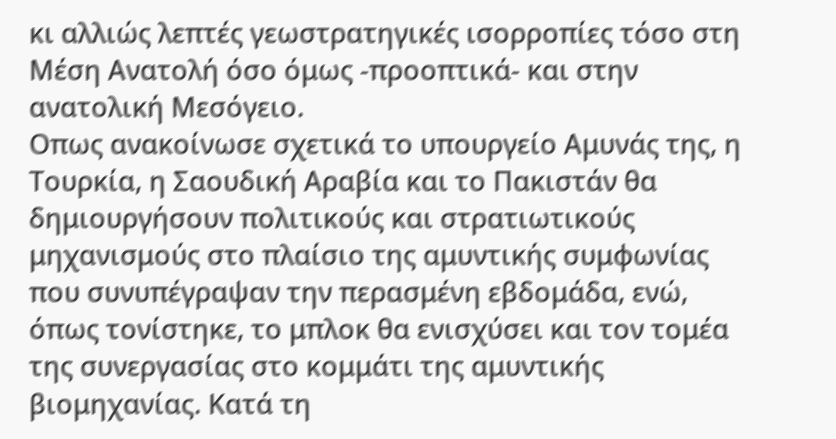κι αλλιώς λεπτές γεωστρατηγικές ισορροπίες τόσο στη Μέση Ανατολή όσο όμως -προοπτικά- και στην ανατολική Μεσόγειο.
Οπως ανακοίνωσε σχετικά το υπουργείο Αμυνάς της, η Τουρκία, η Σαουδική Αραβία και το Πακιστάν θα δημιουργήσουν πολιτικούς και στρατιωτικούς μηχανισμούς στο πλαίσιο της αμυντικής συμφωνίας που συνυπέγραψαν την περασμένη εβδομάδα, ενώ, όπως τονίστηκε, το μπλοκ θα ενισχύσει και τον τομέα της συνεργασίας στο κομμάτι της αμυντικής βιομηχανίας. Κατά τη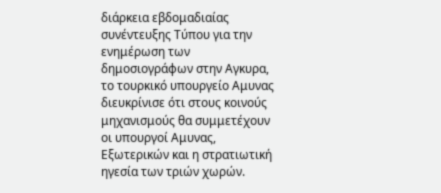διάρκεια εβδομαδιαίας συνέντευξης Τύπου για την ενημέρωση των δημοσιογράφων στην Αγκυρα, το τουρκικό υπουργείο Αμυνας διευκρίνισε ότι στους κοινούς μηχανισμούς θα συμμετέχουν οι υπουργοί Αμυνας, Εξωτερικών και η στρατιωτική ηγεσία των τριών χωρών.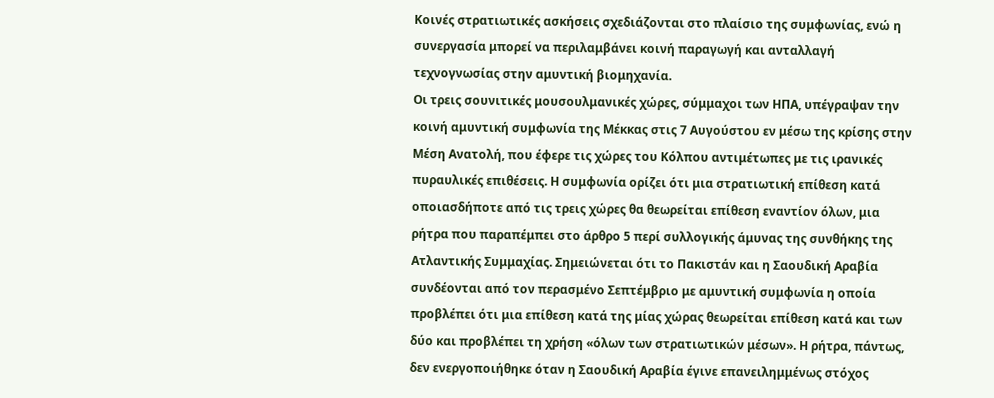Κοινές στρατιωτικές ασκήσεις σχεδιάζονται στο πλαίσιο της συμφωνίας, ενώ η συνεργασία μπορεί να περιλαμβάνει κοινή παραγωγή και ανταλλαγή τεχνογνωσίας στην αμυντική βιομηχανία.
Οι τρεις σουνιτικές μουσουλμανικές χώρες, σύμμαχοι των ΗΠΑ, υπέγραψαν την κοινή αμυντική συμφωνία της Μέκκας στις 7 Αυγούστου εν μέσω της κρίσης στην Μέση Ανατολή, που έφερε τις χώρες του Κόλπου αντιμέτωπες με τις ιρανικές πυραυλικές επιθέσεις. Η συμφωνία ορίζει ότι μια στρατιωτική επίθεση κατά οποιασδήποτε από τις τρεις χώρες θα θεωρείται επίθεση εναντίον όλων, μια ρήτρα που παραπέμπει στο άρθρο 5 περί συλλογικής άμυνας της συνθήκης της Ατλαντικής Συμμαχίας. Σημειώνεται ότι το Πακιστάν και η Σαουδική Αραβία συνδέονται από τον περασμένο Σεπτέμβριο με αμυντική συμφωνία η οποία προβλέπει ότι μια επίθεση κατά της μίας χώρας θεωρείται επίθεση κατά και των δύο και προβλέπει τη χρήση «όλων των στρατιωτικών μέσων». Η ρήτρα, πάντως, δεν ενεργοποιήθηκε όταν η Σαουδική Αραβία έγινε επανειλημμένως στόχος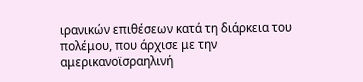ιρανικών επιθέσεων κατά τη διάρκεια του πολέμου, που άρχισε με την αμερικανοϊσραηλινή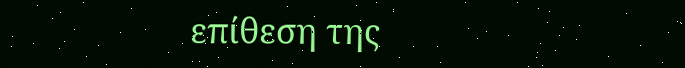επίθεση της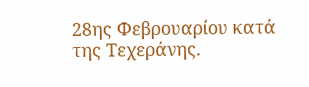28ης Φεβρουαρίου κατά της Τεχεράνης.